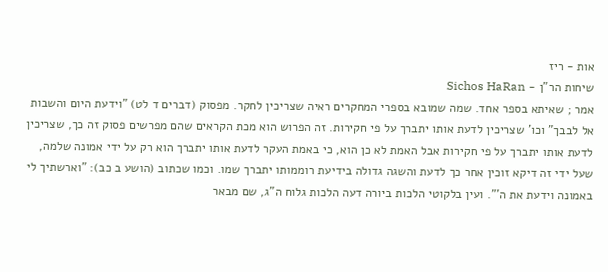אות - ריז
שיחות הר"ן - Sichos HaRan
אמר ; שאיתא בספר אחד. שמה שמובא בספרי המחקרים ראיה שצריכין לחקר. מפסוק (דברים ד לט) "וידעת היום והשבות אל לבבך" וכו' שצריכין לדעת אותו יתברך על פי חקירות. זה הפרוש הוא מכת הקראים שהם מפרשים פסוק זה כך, שצריכין לדעת אותו יתברך על פי חקירות אבל האמת לא כן הוא, כי באמת העקר לדעת אותו יתברך הוא רק על ידי אמונה שלמה, שעל ידי זה דיקא זוכין אחר כך לדעת והשגה גדולה בידיעת רוממותו יתברך שמו. וכמו שכתוב (הושע ב כב): "וארשתיך לי באמונה וידעת את ה'". ועין בלקוטי הלכות ביורה דעה הלכות גלוח ה"ג, שם מבאר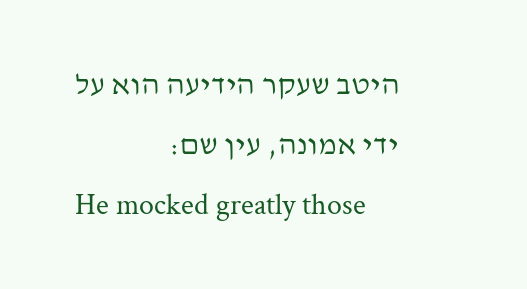היטב שעקר הידיעה הוא על ידי אמונה, עין שם:
He mocked greatly those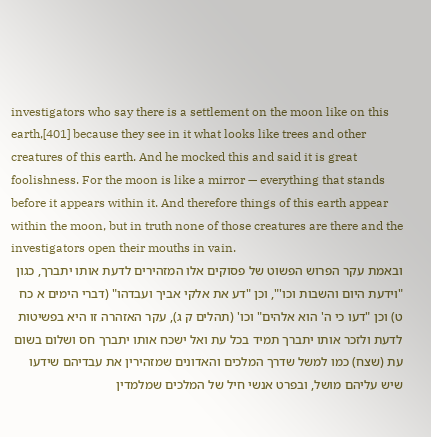investigators who say there is a settlement on the moon like on this earth,[401] because they see in it what looks like trees and other creatures of this earth. And he mocked this and said it is great foolishness. For the moon is like a mirror — everything that stands before it appears within it. And therefore things of this earth appear within the moon, but in truth none of those creatures are there and the investigators open their mouths in vain.
ובאמת עקר הפרוש הפשוט של פסוקים אלו המזהירים לדעת אותו יתברך, כגון "וידעת היום והשבות וכו'", וכן "דע את אלקי אביך ועבדהו" (דברי הימים א כח ט) וכן "דעו כי ה' הוא אלהים" וכו' (תהלים ק ג), עקר האזהרה זו היא בפשיטות לדעת ולזכר אותו יתברך תמיד בכל עת ואל ישכח אותו יתברך חס ושלום בשום עת (שצח) כמו למשל שדרך המלכים והאדונים שמזהירין את עבדיהם שידעו שיש עליהם מושל, ובפרט אנשי חיל של המלכים שמלמדין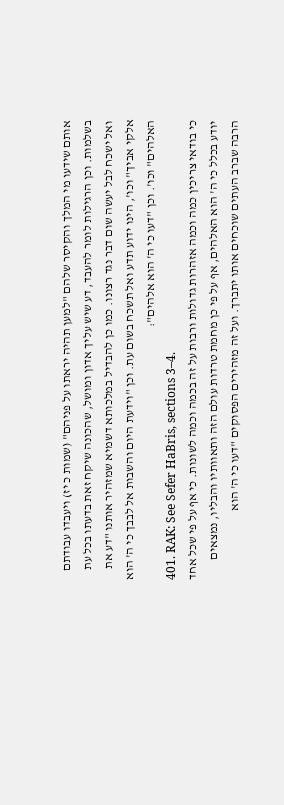אותם שידעו מי המלך והקיסר שלהם "למען תהיה יראתו על פניהם" (שמות כ יז) ויעבדו עבודתם בשלמות. וכן הרגילות לומר להעבד, דע שיש עליך אדון ומושל, שהכונה שיקח זאת בדעתו בכל עת ואל ישכח לבל יעשה שום דבר נגד רצונו. כמו כן להבדיל במלכותא דשמיא שמזהיר אותנו "דע את אלקי אביך" וכו', הינו ידוע תדע ואל תשכח בשום עת. וכן "וידעת היום והשבות אל לבבך כי ה' הוא האלהים" וכו'. וכן "דעו כי ה' הוא אלהים":
401. RAK: See Sefer HaBris, sections 3–4.
כי בודאי צריכין כמה וכמה אזהרות גדולות ורבות על זה בכמה וכמה לשונות. כי אף על פי שכל אחד יודע בכלל כי ה' הוא האלהים, אף על פי כן מחמת טרדות עולם הזה ותאוותיו והבליו, נמצאים הרבה שברב העתים שוכחים אותו יתברך. ועל זה מזהירים הפסוקים "דעו כי ה' הוא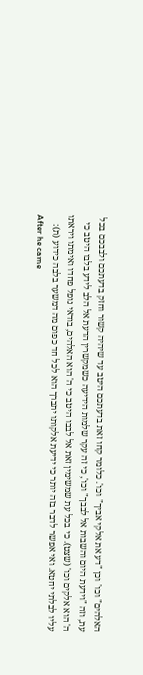האלהים" וכו' וכן "דע את אלקי אביך" וכו'. כלומר קחו זאת בדעתכם היטב עד שיהיה קשור וחזק בדעתכם ולבבכם בכל עת, וזה "וידעת היום והשבות אל לבבך" וכו', כי זה עקר שלמות הידיעה כשמקשרין הדעת אל הלב לידע בלבו היטב כי ה' הוא אלקים וכו' (שצט). כי בכל עת שמשימין זאת אל לבבו היטב כי ה' הוא האלהים, בודאי נופל פחדו ואימתו ויראתו עליו לבלתי יחטא. ואי אפשר לדבר בזה יותר כי ידיעת אלקותו יתברך הוא לכל חד כפום מה דמשער בלבה כידוע (ת):
After he came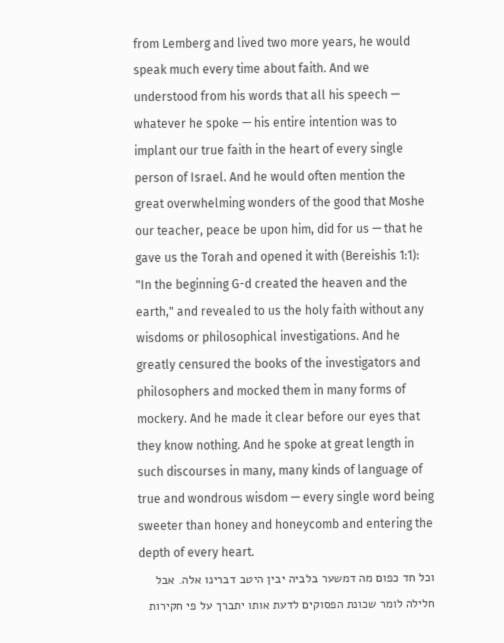from Lemberg and lived two more years, he would speak much every time about faith. And we understood from his words that all his speech — whatever he spoke — his entire intention was to implant our true faith in the heart of every single person of Israel. And he would often mention the great overwhelming wonders of the good that Moshe our teacher, peace be upon him, did for us — that he gave us the Torah and opened it with (Bereishis 1:1): "In the beginning G-d created the heaven and the earth," and revealed to us the holy faith without any wisdoms or philosophical investigations. And he greatly censured the books of the investigators and philosophers and mocked them in many forms of mockery. And he made it clear before our eyes that they know nothing. And he spoke at great length in such discourses in many, many kinds of language of true and wondrous wisdom — every single word being sweeter than honey and honeycomb and entering the depth of every heart.
וכל חד כפום מה דמשער בלביה יבין היטב דברינו אלה. אבל חלילה לומר שכונת הפסוקים לדעת אותו יתברך על פי חקירות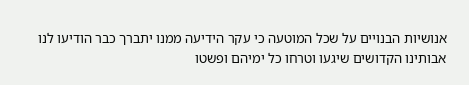אנושיות הבנויים על שכל המוטעה כי עקר הידיעה ממנו יתברך כבר הודיעו לנו אבותינו הקדושים שיגעו וטרחו כל ימיהם ופשטו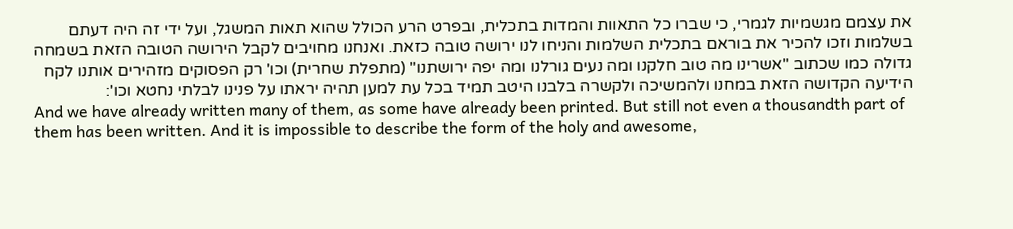את עצמם מגשמיות לגמרי, כי שברו כל התאוות והמדות בתכלית, ובפרט הרע הכולל שהוא תאות המשגל, ועל ידי זה היה דעתם בשלמות וזכו להכיר את בוראם בתכלית השלמות והניחו לנו ירושה טובה כזאת. ואנחנו מחויבים לקבל הירושה הטובה הזאת בשמחה גדולה כמו שכתוב "אשרינו מה טוב חלקנו ומה נעים גורלנו ומה יפה ירושתנו" (מתפלת שחרית) וכו' רק הפסוקים מזהירים אותנו לקח הידיעה הקדושה הזאת במחנו ולהמשיכה ולקשרה בלבנו היטב תמיד בכל עת למען תהיה יראתו על פנינו לבלתי נחטא וכו':
And we have already written many of them, as some have already been printed. But still not even a thousandth part of them has been written. And it is impossible to describe the form of the holy and awesome,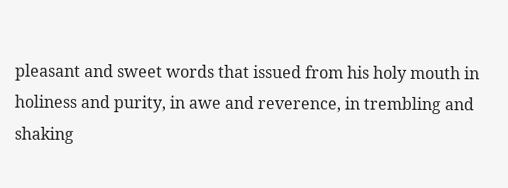pleasant and sweet words that issued from his holy mouth in holiness and purity, in awe and reverence, in trembling and shaking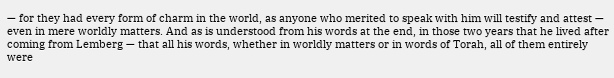— for they had every form of charm in the world, as anyone who merited to speak with him will testify and attest — even in mere worldly matters. And as is understood from his words at the end, in those two years that he lived after coming from Lemberg — that all his words, whether in worldly matters or in words of Torah, all of them entirely were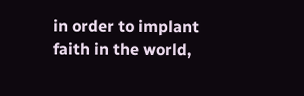in order to implant faith in the world,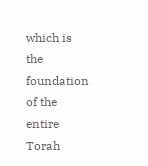which is the foundation of the entire Torah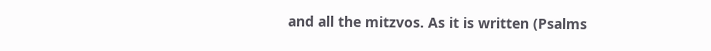and all the mitzvos. As it is written (Psalms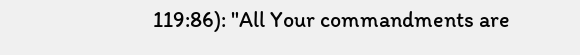119:86): "All Your commandments are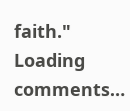faith."
Loading comments…